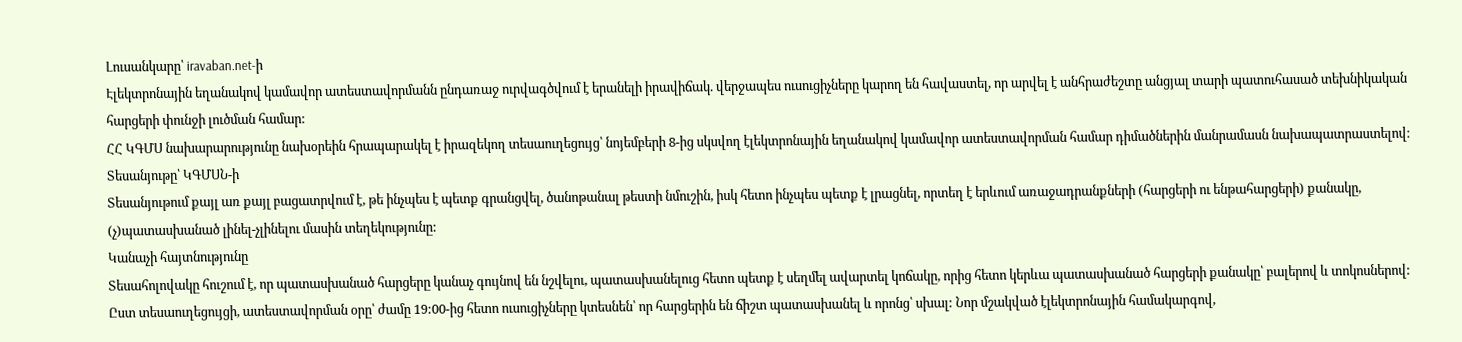Լուսանկարը՝ iravaban.net-ի
Էլեկտրոնային եղանակով կամավոր ատեստավորմանն ընդառաջ ուրվագծվում է երանելի իրավիճակ. վերջապես ուսուցիչները կարող են հավաստել, որ արվել է անհրաժեշտը անցյալ տարի պատուհասած տեխնիկական հարցերի փունջի լուծման համար:
ՀՀ ԿԳՄՍ նախարարությունը նախօրեին հրապարակել է իրազեկող տեսաուղեցույց՝ նոյեմբերի 8-ից սկսվող էլեկտրոնային եղանակով կամավոր ատեստավորման համար դիմածներին մանրամասն նախապատրաստելով։
Տեսանյութը՝ ԿԳՄՍՆ-ի
Տեսանյութում քայլ առ քայլ բացատրվում է, թե ինչպես է պետք գրանցվել, ծանոթանալ թեստի նմուշին, իսկ հետո ինչպես պետք է լրացնել, որտեղ է երևում առաջադրանքների (հարցերի ու ենթահարցերի) քանակը, (չ)պատասխանած լինել-չլինելու մասին տեղեկությունը:
Կանաչի հայտնությունը
Տեսահոլովակը հուշում է, որ պատասխանած հարցերը կանաչ գույնով են նշվելու, պատասխանելուց հետո պետք է սեղմել ավարտել կոճակը, որից հետո կերևա պատասխանած հարցերի քանակը՝ բալերով և տոկոսներով:
Ըստ տեսաուղեցույցի, ատեստավորման օրը՝ ժամը 19:00-ից հետո ուսուցիչները կտեսնեն՝ որ հարցերին են ճիշտ պատասխանել և որոնց՝ սխալ: Նոր մշակված էլեկտրոնային համակարգով,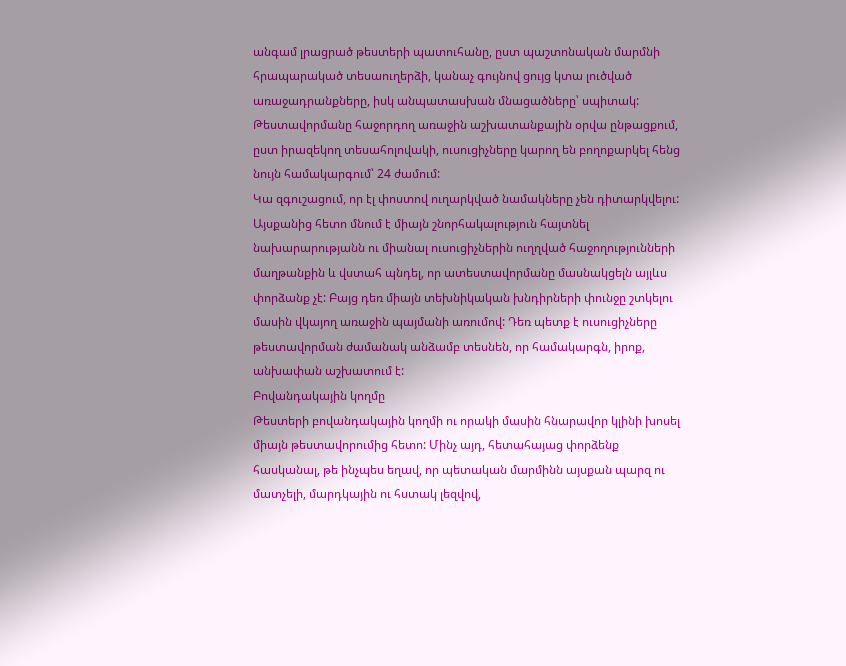անգամ լրացրած թեստերի պատուհանը, ըստ պաշտոնական մարմնի հրապարակած տեսաուղերձի, կանաչ գույնով ցույց կտա լուծված առաջադրանքները, իսկ անպատասխան մնացածները՝ սպիտակ:
Թեստավորմանը հաջորդող առաջին աշխատանքային օրվա ընթացքում, ըստ իրազեկող տեսահոլովակի, ուսուցիչները կարող են բողոքարկել հենց նույն համակարգում՝ 24 ժամում:
Կա զգուշացում, որ էլ փոստով ուղարկված նամակները չեն դիտարկվելու:
Այսքանից հետո մնում է միայն շնորհակալություն հայտնել նախարարությանն ու միանալ ուսուցիչներին ուղղված հաջողությունների մաղթանքին և վստահ պնդել, որ ատեստավորմանը մասնակցելն այլևս փորձանք չէ: Բայց դեռ միայն տեխնիկական խնդիրների փունջը շտկելու մասին վկայող առաջին պայմանի առումով: Դեռ պետք է ուսուցիչները թեստավորման ժամանակ անձամբ տեսնեն, որ համակարգն, իրոք, անխափան աշխատում է:
Բովանդակային կողմը
Թեստերի բովանդակային կողմի ու որակի մասին հնարավոր կլինի խոսել միայն թեստավորումից հետո: Մինչ այդ, հետահայաց փորձենք հասկանալ, թե ինչպես եղավ, որ պետական մարմինն այսքան պարզ ու մատչելի, մարդկային ու հստակ լեզվով,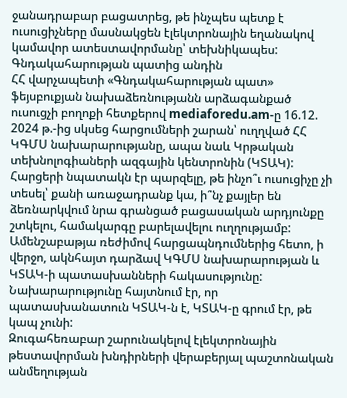ջանադրաբար բացատրեց, թե ինչպես պետք է ուսուցիչները մասնակցեն էլեկտրոնային եղանակով կամավոր ատեստավորմանը՝ տեխնիկապես:
Գնդակահարության պատից անդին
ՀՀ վարչապետի «Գնդակահարության պատ» ֆեյսբուքյան նախաձեռնությանն արձագանքած ուսուցչի բողոքի հետքերով mediaforedu.am-ը 16.12. 2024 թ.-ից սկսեց հարցումների շարան՝ ուղղված ՀՀ ԿԳՄՍ նախարարությանը, ապա նաև Կրթական տեխնոլոգիաների ազգային կենտրոնին (ԿՏԱԿ): Հարցերի նպատակն էր պարզելը, թե ինչո՞ւ ուսուցիչը չի տեսել՝ քանի առաջադրանք կա, ի՞նչ քայլեր են ձեռնարկվում նրա գրանցած բացասական արդյունքը շտկելու, համակարգը բարելավելու ուղղությամբ: Ամենշաբաթյա ռեժիմով հարցապնդումներից հետո, ի վերջո, ակնհայտ դարձավ ԿԳՄՍ նախարարության և ԿՏԱԿ-ի պատասխանների հակասությունը: Նախարարությունը հայտնում էր, որ պատասխանատուն ԿՏԱԿ-ն է, ԿՏԱԿ-ը գրում էր, թե կապ չունի:
Զուգահեռաբար շարունակելով էլեկտրոնային թեստավորման խնդիրների վերաբերյալ պաշտոնական անմեղության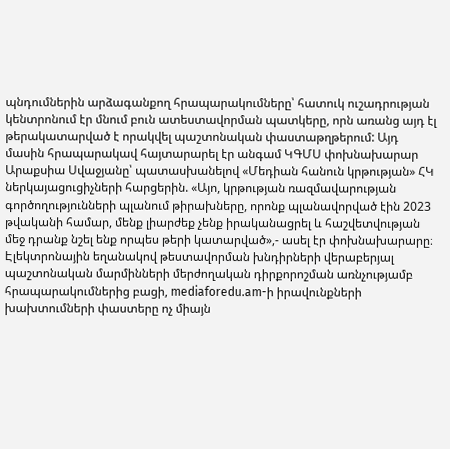պնդումներին արձագանքող հրապարակումները՝ հատուկ ուշադրության կենտրոնում էր մնում բուն ատեստավորման պատկերը, որն առանց այդ էլ թերակատարված է որակվել պաշտոնական փաստաթղթերում: Այդ մասին հրապարակավ հայտարարել էր անգամ ԿԳՄՍ փոխնախարար Արաքսիա Սվաջյանը՝ պատասխանելով «Մեդիան հանուն կրթության» ՀԿ ներկայացուցիչների հարցերին. «Այո, կրթության ռազմավարության գործողությունների պլանում թիրախները, որոնք պլանավորված էին 2023 թվականի համար, մենք լիարժեք չենք իրականացրել և հաշվետվության մեջ դրանք նշել ենք որպես թերի կատարված»,- ասել էր փոխնախարարը։
Էլեկտրոնային եղանակով թեստավորման խնդիրների վերաբերյալ պաշտոնական մարմինների մերժողական դիրքորոշման առնչությամբ հրապարակումներից բացի, mediaforedu.am-ի իրավունքների խախտումների փաստերը ոչ միայն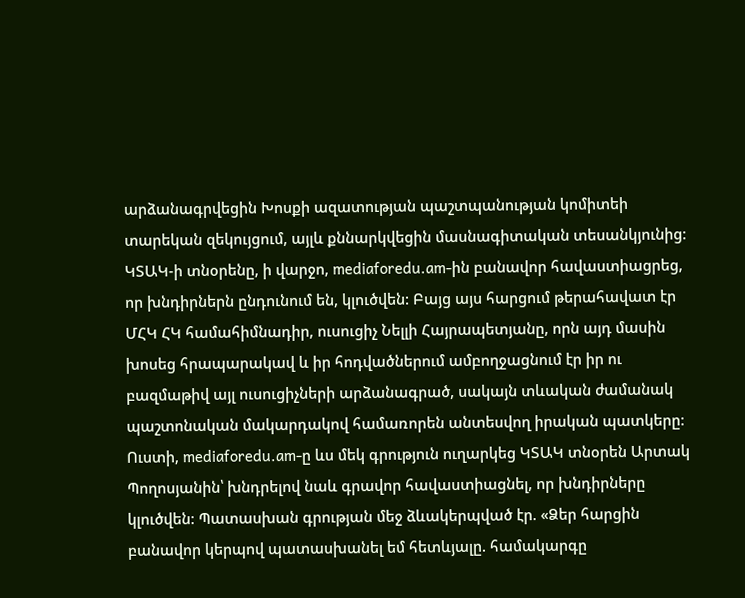արձանագրվեցին Խոսքի ազատության պաշտպանության կոմիտեի տարեկան զեկույցում, այլև քննարկվեցին մասնագիտական տեսանկյունից:
ԿՏԱԿ-ի տնօրենը, ի վարջո, mediaforedu.am-ին բանավոր հավաստիացրեց, որ խնդիրներն ընդունում են, կլուծվեն: Բայց այս հարցում թերահավատ էր ՄՀԿ ՀԿ համահիմնադիր, ուսուցիչ Նելլի Հայրապետյանը, որն այդ մասին խոսեց հրապարակավ և իր հոդվածներում ամբողջացնում էր իր ու բազմաթիվ այլ ուսուցիչների արձանագրած, սակայն տևական ժամանակ պաշտոնական մակարդակով համառորեն անտեսվող իրական պատկերը:
Ուստի, mediaforedu.am-ը ևս մեկ գրություն ուղարկեց ԿՏԱԿ տնօրեն Արտակ Պողոսյանին՝ խնդրելով նաև գրավոր հավաստիացնել, որ խնդիրները կլուծվեն: Պատասխան գրության մեջ ձևակերպված էր. «Ձեր հարցին բանավոր կերպով պատասխանել եմ հետևյալը. համակարգը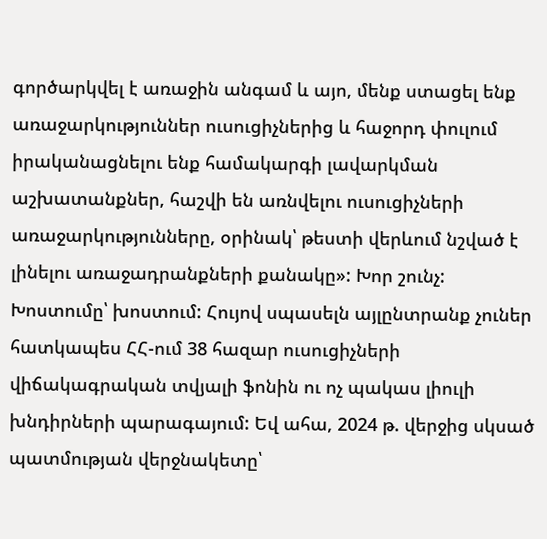գործարկվել է առաջին անգամ և այո, մենք ստացել ենք առաջարկություններ ուսուցիչներից և հաջորդ փուլում իրականացնելու ենք համակարգի լավարկման աշխատանքներ, հաշվի են առնվելու ուսուցիչների առաջարկությունները, օրինակ՝ թեստի վերևում նշված է լինելու առաջադրանքների քանակը»: Խոր շունչ:
Խոստումը՝ խոստում: Հույով սպասելն այլընտրանք չուներ հատկապես ՀՀ-ում 38 հազար ուսուցիչների վիճակագրական տվյալի ֆոնին ու ոչ պակաս լիուլի խնդիրների պարագայում: Եվ ահա, 2024 թ. վերջից սկսած պատմության վերջնակետը՝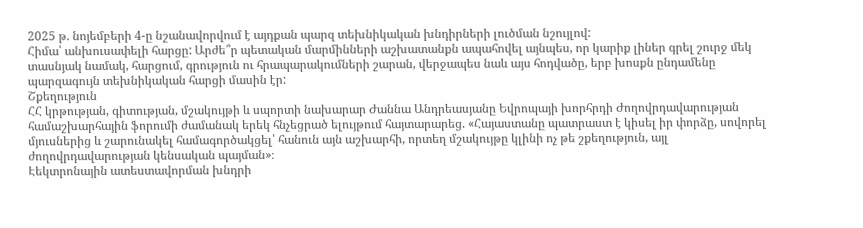2025 թ. նոյեմբերի 4-ը նշանավորվում է այդքան պարզ տեխնիկական խնդիրների լուծման նշույլով:
Հիմա՝ անխուսափելի հարցը: Արժե՞ր պետական մարմինների աշխատանքն ապահովել այնպես, որ կարիք լիներ գրել շուրջ մեկ տասնյակ նամակ, հարցում, գրություն ու հրապարակումների շարան, վերջապես նաև այս հոդվածը, երբ խոսքն ընդամենը պարզագույն տեխնիկական հարցի մասին էր:
Շքեղություն
ՀՀ կրթության, գիտության, մշակույթի և սպորտի նախարար Ժաննա Անդրեասյանը Եվրոպայի խորհրդի Ժողովրդավարության համաշխարհային ֆորումի ժամանակ երեկ հնչեցրած ելույթում հայտարարեց. «Հայաստանը պատրաստ է կիսել իր փորձը, սովորել մյուսներից և շարունակել համագործակցել՝ հանուն այն աշխարհի, որտեղ մշակույթը կլինի ոչ թե շքեղություն, այլ ժողովրդավարության կենսական պայման»։
Էեկտրոնային ատեստավորման խնդրի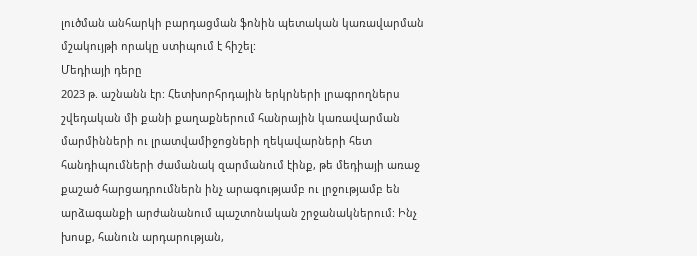լուծման անհարկի բարդացման ֆոնին պետական կառավարման մշակույթի որակը ստիպում է հիշել:
Մեդիայի դերը
2023 թ. աշնանն էր: Հետխորհրդային երկրների լրագրողներս շվեդական մի քանի քաղաքներում հանրային կառավարման մարմինների ու լրատվամիջոցների ղեկավարների հետ հանդիպումների ժամանակ զարմանում էինք, թե մեդիայի առաջ քաշած հարցադրումներն ինչ արագությամբ ու լրջությամբ են արձագանքի արժանանում պաշտոնական շրջանակներում: Ինչ խոսք, հանուն արդարության,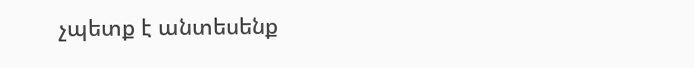չպետք է անտեսենք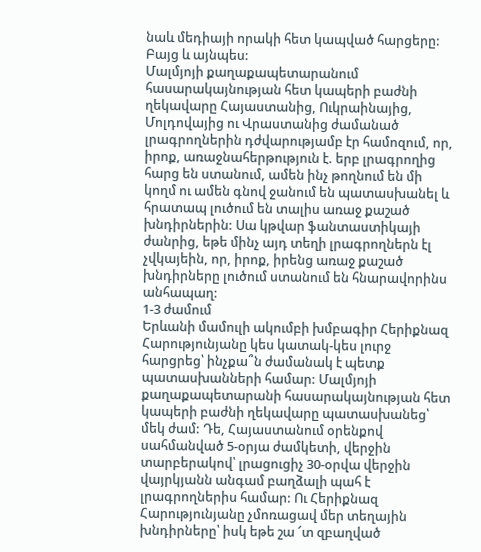նաև մեդիայի որակի հետ կապված հարցերը: Բայց և այնպես:
Մալմյոյի քաղաքապետարանում հասարակայնության հետ կապերի բաժնի ղեկավարը Հայաստանից, Ուկրաինայից, Մոլդովայից ու Վրաստանից ժամանած լրագրողներին դժվարությամբ էր համոզում, որ, իրոք, առաջնահերթություն է. երբ լրագրողից հարց են ստանում, ամեն ինչ թողնում են մի կողմ ու ամեն գնով ջանում են պատասխանել և հրատապ լուծում են տալիս առաջ քաշած խնդիրներին: Սա կթվար ֆանտաստիկայի ժանրից, եթե մինչ այդ տեղի լրագրողներն էլ չվկայեին, որ, իրոք, իրենց առաջ քաշած խնդիրները լուծում ստանում են հնարավորինս անհապաղ:
1-3 ժամում
Երևանի մամուլի ակումբի խմբագիր Հերիքնազ Հարությունյանը կես կատակ-կես լուրջ հարցրեց՝ ինչքա՞ն ժամանակ է պետք պատասխանների համար: Մալմյոյի քաղաքապետարանի հասարակայնության հետ կապերի բաժնի ղեկավարը պատասխանեց՝ մեկ ժամ: Դե, Հայաստանում օրենքով սահմանված 5-օրյա ժամկետի, վերջին տարբերակով՝ լրացուցիչ 30-օրվա վերջին վայրկյանն անգամ բաղձալի պահ է լրագրողներիս համար: Ու Հերիքնազ Հարությունյանը չմոռացավ մեր տեղային խնդիրները՝ իսկ եթե շա ՜տ զբաղված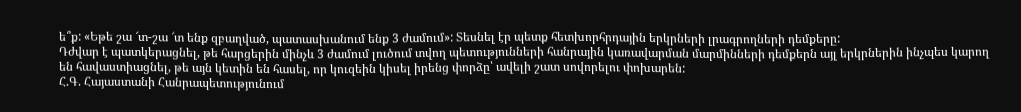ե՞ք: «Եթե շա ՜տ-շա ՜տ ենք զբաղված, պատասխանում ենք 3 ժամում»: Տեսնել էր պետք հետխորհրդային երկրների լրագրողների դեմքերը:
Դժվար է պատկերացնել, թե հարցերին մինչև 3 ժամում լուծում տվող պետությունների հանրային կառավարման մարմինների դեմքերն այլ երկրներին ինչպես կարող են հավաստիացնել, թե այն կետին են հասել, որ կուզեին կիսել իրենց փորձը՝ ավելի շատ սովորելու փոխարեն:
Հ.Գ. Հայաստանի Հանրապետությունում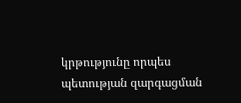կրթությունը որպես պետության զարգացման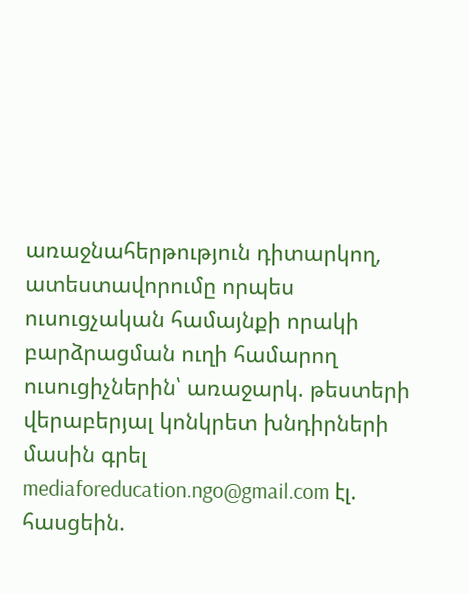առաջնահերթություն դիտարկող, ատեստավորումը որպես ուսուցչական համայնքի որակի բարձրացման ուղի համարող ուսուցիչներին՝ առաջարկ. թեստերի վերաբերյալ կոնկրետ խնդիրների մասին գրել mediaforeducation.ngo@gmail.com էլ. հասցեին.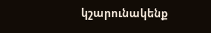կշարունակենք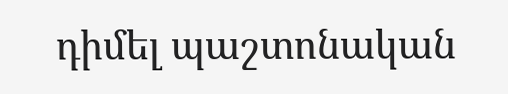դիմել պաշտոնական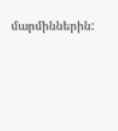մարմիններին: